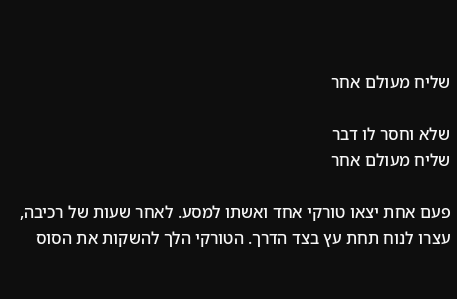שליח מעולם אחר

שלא וחסר לו דבר
שליח מעולם אחר

פעם אחת יצאו טורקי אחד ואשתו למסע. לאחר שעות של רכיבה, עצרו לנוח תחת עץ בצד הדרך. הטורקי הלך להשקות את הסוס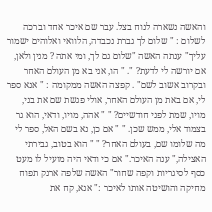והאשה נשארה לנוח בצל. עבר שם איכר אחד וברכה לשלום : " שלום לך גברת נכבדה, הלוואי ואלוהים ישמור עליך" ענתה האשה "שלום גם לך, ומי אתה ? מנין ולאן, אם יורשה לי לדעת? ". " הו, אני בא מן העולם האחר ובקרוב אשוב לשם" . קפצה האשה ממקומה : " אנא ספר לי, אם באת מן העולם האחר, אולי פגשת שם את בני, מויו, שמת לפני חודשיים? " " אהה, מויו, ודאי, הוא גר בצמוד אלי, ממש שכן. " " אם כן, נא בשם האל, ספר לי מה שלומו שם, בעולם האחר? " " הוא בטוב, גבירתי האצילה," ענה האיכר." אם כי ודאי היה מועיל לו מעט כסף לסיגריות וקפה שחור" האשה שלפה ארנק תפוח מחיקה והושיטה אותו לאיכר :" אנא, קח את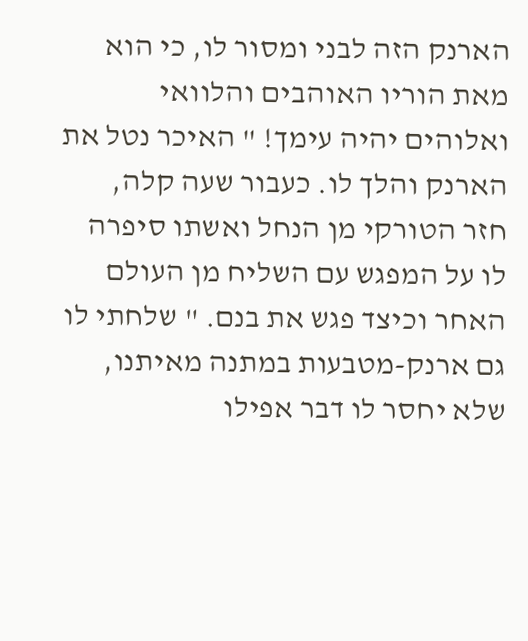הארנק הזה לבני ומסור לו, כי הוא מאת הוריו האוהבים והלוואי ואלוהים יהיה עימך! " האיכר נטל את הארנק והלך לו. כעבור שעה קלה, חזר הטורקי מן הנחל ואשתו סיפרה לו על המפגש עם השליח מן העולם האחר וכיצד פגש את בנם. " שלחתי לו גם ארנק-מטבעות במתנה מאיתנו, שלא יחסר לו דבר אפילו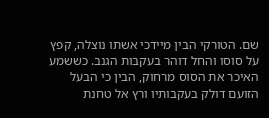שם. הטורקי הבין מיידכי אשתו נוצלה, קפץ על סוסו והחל דוהר בעקבות הגנב. כששמע האיכר את הסוס מרחוק, הבין כי הבעל הזועם דולק בעקבותיו ורץ אל טחנת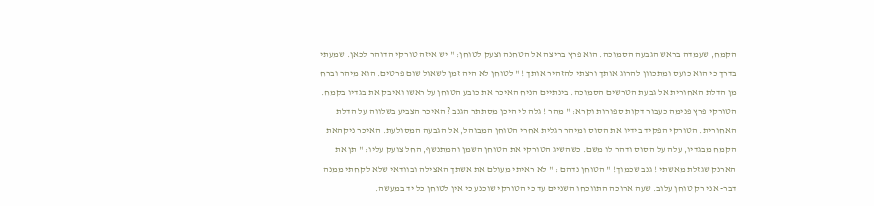הקמח, שעמדה בראש הגבעה הסמוכה. הוא פרץ בריצה אל הטחנה וצעק לטוחן: " יש איזה טורקי הדוהר לכאן. שמעתי בדרך כי הוא כועס ומתכוון להרוג אותך ורצתי להזהיר אותך ! " לטוחן לא היה זמן לשאול שום פרטים. הוא מיהר וברח מן הדלת האחורית אל גבעת הטרשים הסמוכה. בינתיים הניח האיכר את כובע הטוחן על ראשו ואיבק את בגדיו בקמח. הטורקי פרץ פנימה כעבור דקות ספורות וקרא: " מהר ! גלה לי היכן מסתתר הגנב ? האיכר הצביע בשלווה על הדלת האחורית. הטורקי הפקיד בידיו את הסוס ומיהר רגלית אחרי הטוחן המבוהל, אל הגבעה המסולעת. האיכר ניקהאת הקמח מבגדיו, עלה על הסוס ודהר לו משם. כשהשיג הטורקי את הטוחן השמן והמתנשף, החל צועק עליו: " תן את הארנק שגזלת מאשתי ! גנב שכמוך! " הטוחן נדהם : " לא ראיתי מעולם את אשתך האצילה ובוודאי שלא לקחתי ממנה דבר- אני רק טוחן עלוב. שעה ארוכה התווכחו השניים עד כי הטורקי שוכנע כי אין לטוחן כל יד במעשה.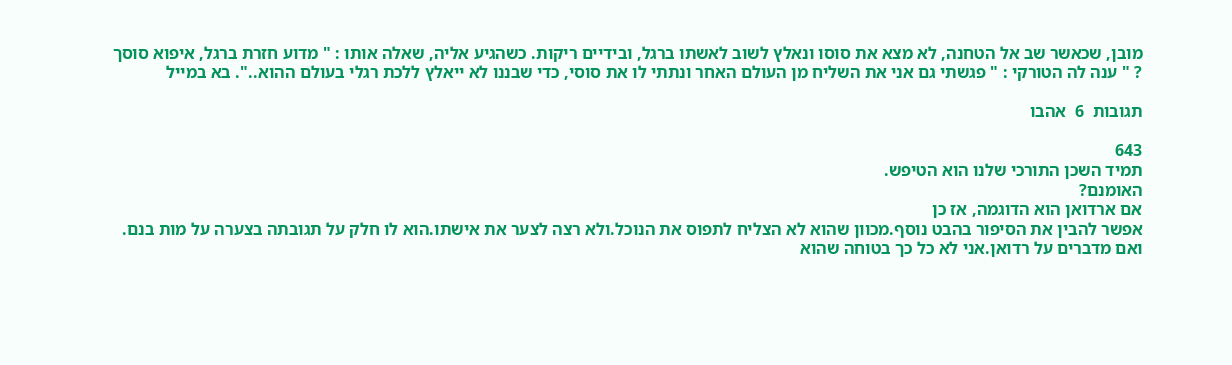מובן, שכאשר שב אל הטחנה, לא מצא את סוסו ונאלץ לשוב לאשתו ברגל, ובידיים ריקות. כשהגיע אליה, שאלה אותו : " מדוע חזרת ברגל, איפוא סוסך ? " ענה לה הטורקי : " פגשתי גם אני את השליח מן העולם האחר ונתתי לו את סוסי, כדי שבננו לא ייאלץ ללכת רגלי בעולם ההוא..". בא במייל

תגובות  6  אהבו

643
תמיד השכן התורכי שלנו הוא הטיפש.
האומנם?
אם ארדואן הוא הדוגמה, אז כן
אפשר להבין את הסיפור בהבט נוסף.מכוון שהוא לא הצליח לתפוס את הנוכל.ולא רצה לצער את אישתו.הוא לו חלק על תגובתה בצערה על מות בנם. ואם מדברים על רדואן.אני לא כל כך בטוחה שהוא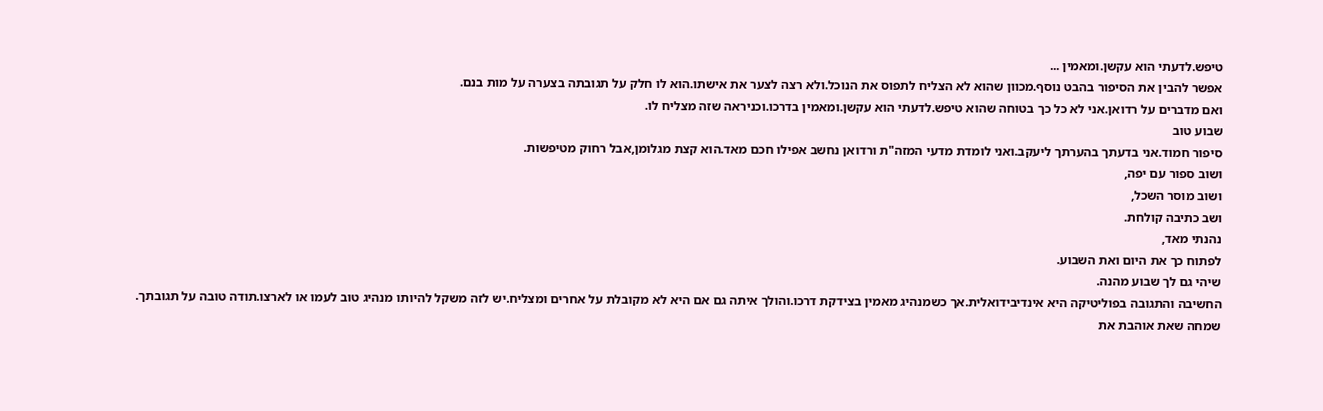טיפש.לדעתי הוא עקשן.ומאמין ...
אפשר להבין את הסיפור בהבט נוסף.מכוון שהוא לא הצליח לתפוס את הנוכל.ולא רצה לצער את אישתו.הוא לו חלק על תגובתה בצערה על מות בנם.
ואם מדברים על רדואן.אני לא כל כך בטוחה שהוא טיפש.לדעתי הוא עקשן.ומאמין בדרכו.וכניראה שזה מצליח לו.
שבוע טוב
סיפור חמוד.אני בדעתך בהערתך ליעקב.ואני לומדת מדעי המזה"ת ורדואן נחשב אפילו חכם מאד.הוא קצת מגלומן,אבל רחוק מטיפשות.
ושוב ספור עם יפה,
ושוב מוסר השכל,
ושב כתיבה קולחת.
נהנתי מאד,
לפתוח כך את היום ואת השבוע.
שיהי גם לך שבוע מהנה.
החשיבה והתגובה בפוליטיקה היא אינדיבידואלית.אך כשמנהיג מאמין בצידקת דרכו.והולך איתה גם אם היא לא מקובלת על אחרים ומצליח.יש לזה משקל להיותו מנהיג טוב לעמו או לארצו.תודה טובה על תגובתך.
שמחה שאת אוהבת את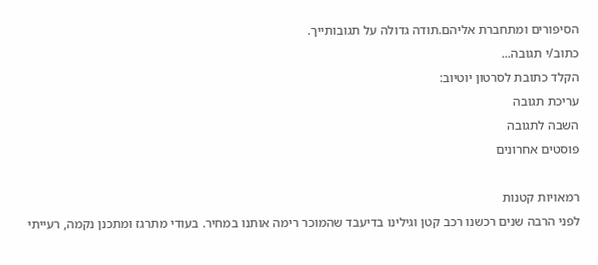הסיפורים ומתחברת אליהם.תודה גדולה על תגובותייך.
כתוב/י תגובה...
הקלד כתובת לסרטון יוטיוב:
עריכת תגובה
השבה לתגובה
פוסטים אחרונים

רמאויות קטנות
לפני הרבה שנים רכשנו רכב קטן וגילינו בדיעבד שהמוכר רימה אותנו במחיר. בעודי מתרגז ומתכנן נקמה, רעייתי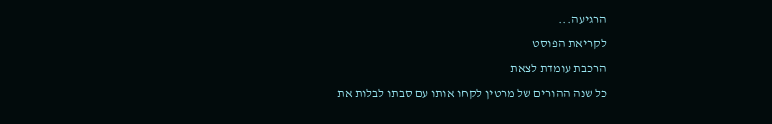הרגיעה...
לקריאת הפוסט
הרכבת עומדת לצאת
כל שנה ההורים של מרטין לקחו אותו עם סבתו לבלות את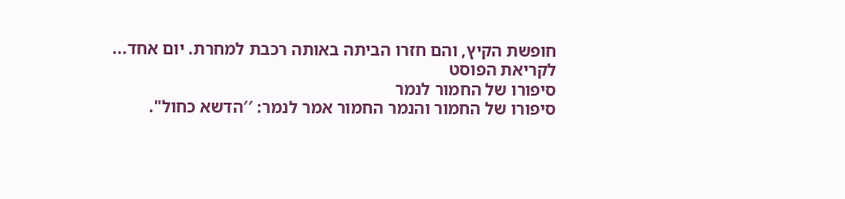חופשת הקיץ, והם חזרו הביתה באותה רכבת למחרת. יום אחד...
לקריאת הפוסט
סיפורו של החמור לנמר
סיפורו של החמור והנמר החמור אמר לנמר: ′′הדשא כחול".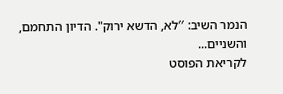הנמר השיב: ′′לא, הדשא ירוק". הדיון התחמם, והשניים...
לקריאת הפוסט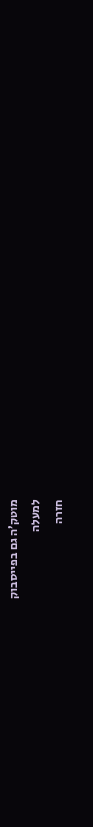מוטק’ה גם בפייסבוק
למעלה
חזרה